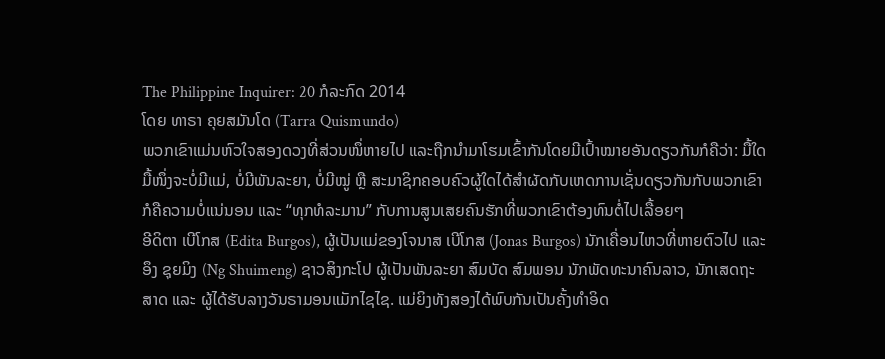The Philippine Inquirer: 20 ກໍລະກົດ 2014
ໂດຍ ທາຣາ ຄຸຍສມັນໂດ (Tarra Quismundo)
ພວກເຂົາແມ່ນຫົວໃຈສອງດວງທີ່ສ່ວນໜຶ່ຫາຍໄປ ແລະຖືກນຳມາໂຮມເຂົ້າກັນໂດຍມີເປົ້າໝາຍອັນດຽວກັນກໍຄືວ່າ: ມື້ໃດມື້ໜຶ່ງຈະບໍ່ມີແມ່, ບໍ່ມີພັນລະຍາ, ບໍ່ມີໝູ່ ຫຼື ສະມາຊິກຄອບຄົວຜູ້ໃດໄດ້ສຳຜັດກັບເຫດການເຊັ່ນດຽວກັນກັບພວກເຂົາ ກໍຄືຄວາມບໍ່ແນ່ນອນ ແລະ “ທຸກທໍລະມານ” ກັບການສູນເສຍຄົນຮັກທີ່ພວກເຂົາຕ້ອງທົນຕໍ່ໄປເລື້ອຍໆ
ອີດິຕາ ເບີໂກສ (Edita Burgos), ຜູ້ເປັນແມ່ຂອງໂຈນາສ ເບີໂກສ (Jonas Burgos) ນັກເຄື່ອນໄຫວທີ່ຫາຍຕົວໄປ ແລະ ອຶງ ຊຸຍມິງ (Ng Shuimeng) ຊາວສິງກະໂປ ຜູ້ເປັນພັນລະຍາ ສົມບັດ ສົມພອນ ນັກພັດທະນາຄົນລາວ, ນັກເສດຖະສາດ ແລະ ຜູ້ໄດ້ຮັບລາງວັນຣາມອນແມັກໄຊໄຊ. ແມ່ຍິງທັງສອງໄດ້ພົບກັນເປັນຄັ້ງທຳອິດ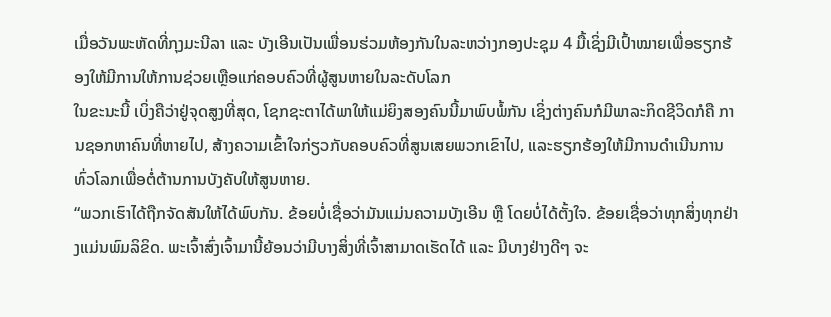ເມື່ອວັນພະຫັດທີ່ກຸງມະນີລາ ແລະ ບັງເອີນເປັນເພື່ອນຮ່ວມຫ້ອງກັນໃນລະຫວ່າງກອງປະຊຸມ 4 ມື້ເຊິ່ງມີເປົ້າໝາຍເພື່ອຮຽກຮ້ອງໃຫ້ມີການໃຫ້ການຊ່ວຍເຫຼືອແກ່ຄອບຄົວທີ່ຜູ້ສູນຫາຍໃນລະດັບໂລກ
ໃນຂະນະນີ້ ເບິ່ງຄືວ່າຢູ່ຈຸດສູງທີ່ສຸດ, ໂຊກຊະຕາໄດ້ພາໃຫ້ແມ່ຍິງສອງຄົນນີ້ມາພົບພໍ້ກັນ ເຊິ່ງຕ່າງຄົນກໍມີພາລະກິດຊີວິດກໍຄື ການຊອກຫາຄົນທີ່ຫາຍໄປ, ສ້າງຄວາມເຂົ້າໃຈກ່ຽວກັບຄອບຄົວທີ່ສູນເສຍພວກເຂົາໄປ, ແລະຮຽກຮ້ອງໃຫ້ມີການດຳເນີນການທົ່ວໂລກເພື່ອຕໍ່ຕ້ານການບັງຄັບໃຫ້ສູນຫາຍ.
“ພວກເຮົາໄດ້ຖືກຈັດສັນໃຫ້ໄດ້ພົບກັນ. ຂ້ອຍບໍ່ເຊື່ອວ່າມັນແມ່ນຄວາມບັງເອີນ ຫຼື ໂດຍບໍ່ໄດ້ຕັ້ງໃຈ. ຂ້ອຍເຊື່ອວ່າທຸກສິ່ງທຸກຢ່າງແມ່ນພົມລິຂິດ. ພະເຈົ້າສົ່ງເຈົ້າມານີ້ຍ້ອນວ່າມີບາງສິ່ງທີ່ເຈົ້າສາມາດເຮັດໄດ້ ແລະ ມີບາງຢ່າງດີໆ ຈະ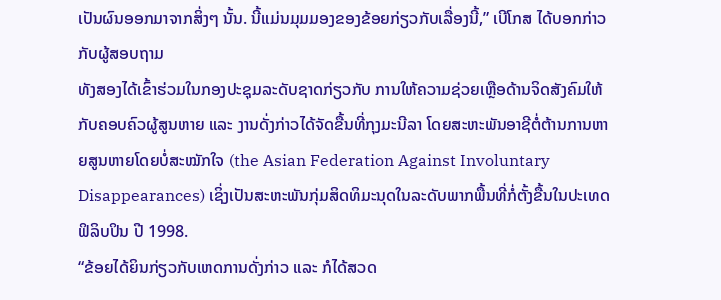ເປັນຜົນອອກມາຈາກສິ່ງໆ ນັ້ນ. ນີ້ແມ່ນມຸມມອງຂອງຂ້ອຍກ່ຽວກັບເລື່ອງນີ້,” ເບີໂກສ ໄດ້ບອກກ່າວກັບຜູ້ສອບຖາມ
ທັງສອງໄດ້ເຂົ້າຮ່ວມໃນກອງປະຊຸມລະດັບຊາດກ່ຽວກັບ ການໃຫ້ຄວາມຊ່ວຍເຫຼືອດ້ານຈິດສັງຄົມໃຫ້ກັບຄອບຄົວຜູ້ສູນຫາຍ ແລະ ງານດັ່ງກ່າວໄດ້ຈັດຂື້ນທີ່ກຸງມະນີລາ ໂດຍສະຫະພັນອາຊີຕໍ່ຕ້ານການຫາຍສູນຫາຍໂດຍບໍ່ສະໝັກໃຈ (the Asian Federation Against Involuntary Disappearances) ເຊິ່ງເປັນສະຫະພັນກຸ່ມສິດທິມະນຸດໃນລະດັບພາກພື້ນທີ່ກໍ່ຕັ້ງຂື້ນໃນປະເທດຟິລິບປິນ ປີ 1998.
“ຂ້ອຍໄດ້ຍິນກ່ຽວກັບເຫດການດັ່ງກ່າວ ແລະ ກໍໄດ້ສວດ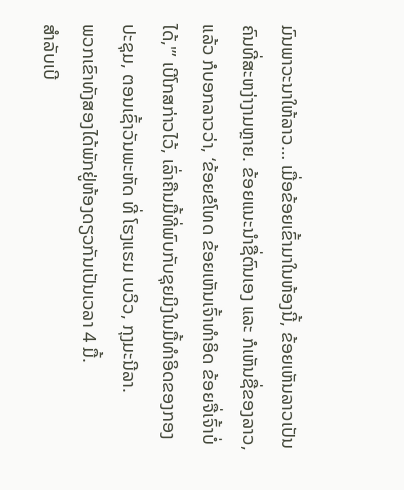ມົນພາວະນາໃຫ້ລາວ… ເມື່ອຂ້ອຍເຂົ້າມາໃນຫ້ອງນີ້, ຂ້ອຍເຫັນລາວເປັນຄົນທີ່ສະຫງ່າງາມຫຼາຍ. ຂ້ອຍແນະນຳຊື່ຕົນເອງ ແລະ ກໍເຫັນຊື່ຂອງລາວ, ແລ້ວ ກໍບອກລາວວ່າ, ‘ຂ້ອຍຂໍໂທດ ຂ້ອຍເຫັນເຈົ້າທຳອິດ ຂ້ອຍຈື່ເຈົ້າບໍ່ໄດ້,'” ເບີໂກສກ່າວໄວ້, ເລົ່າຄືນມື້ທີ່ພົບກັບຊຸຍມິງໃນມື້ທຳອິດຂອງກອງປະຊຸມ, ຕອນເຊົ້າວັນພະຫັດ ທີ່ ໂຮງແຮມ ເບວິວ, ກຸງມະນີລາ.
ພວກເຂົາທັງສອງໄດ້ພັກຢູ່ຫ້ອງດຽວກັນເປັນເວລາ 4 ມື້.
ສຳລັບເບີ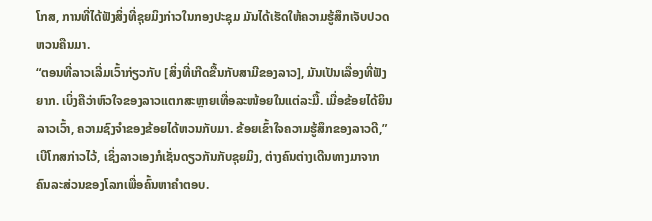ໂກສ, ການທີ່ໄດ້ຟັງສິ່ງທີ່ຊຸຍມິງກ່າວໃນກອງປະຊຸມ ມັນໄດ້ເຮັດໃຫ້ຄວາມຮູ້ສຶກເຈັບປວດຫວນຄືນມາ.
“ຕອນທີ່ລາວເລີ່ມເວົ້າກ່ຽວກັບ [ສິ່ງທີ່ເກີດຂື້ນກັບສາມີຂອງລາວ], ມັນເປັນເລື່ອງທີ່ຟັງຍາກ. ເບິ່ງຄືວ່າຫົວໃຈຂອງລາວແຕກສະຫຼາຍເທື່ອລະໜ້ອຍໃນແຕ່ລະມື້. ເມື່ອຂ້ອຍໄດ້ຍິນລາວເວົ້າ, ຄວາມຊົງຈຳຂອງຂ້ອຍໄດ້ຫວນກັບມາ. ຂ້ອຍເຂົ້າໃຈຄວາມຮູ້ສຶກຂອງລາວດີ,” ເບີໂກສກ່າວໄວ້, ເຊິ່ງລາວເອງກໍເຊັ່ນດຽວກັນກັບຊຸຍມິງ, ຕ່າງຄົນຕ່າງເດີນທາງມາຈາກຄົນລະສ່ວນຂອງໂລກເພື່ອຄົ້ນຫາຄຳຕອບ.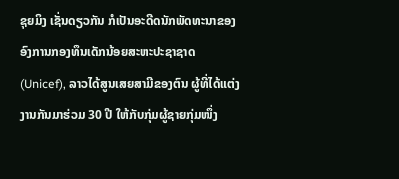ຊຸຍມິງ ເຊັ່ນດຽວກັນ ກໍເປັນອະດີດນັກພັດທະນາຂອງອົງການກອງທຶນເດັກນ້ອຍສະຫະປະຊາຊາດ (Unicef), ລາວໄດ້ສູນເສຍສາມີຂອງຕົນ ຜູ້ທີ່ໄດ້ແຕ່ງງານກັນມາຮ່ວມ 30 ປີ ໃຫ້ກັບກຸ່ມຜູ້ຊາຍກຸ່ມໜຶ່ງ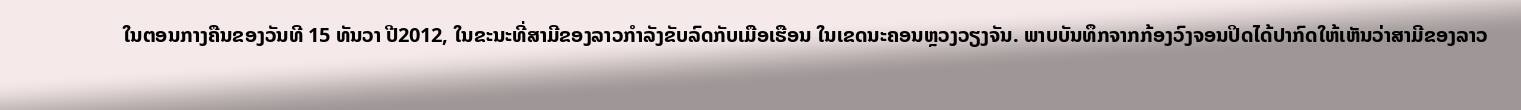ໃນຕອນກາງຄືນຂອງວັນທີ 15 ທັນວາ ປີ2012, ໃນຂະນະທີ່ສາມີຂອງລາວກຳລັງຂັບລົດກັບເມືອເຮືອນ ໃນເຂດນະຄອນຫຼວງວຽງຈັນ. ພາບບັນທຶກຈາກກ້ອງວົງຈອນປິດໄດ້ປາກົດໃຫ້ເຫັນວ່າສາມີຂອງລາວ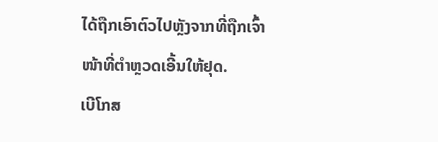ໄດ້ຖືກເອົາຕົວໄປຫຼັງຈາກທີ່ຖືກເຈົ້າໜ້າທີ່ຕຳຫຼວດເອີ້ນໃຫ້ຢຸດ.
ເບີໂກສ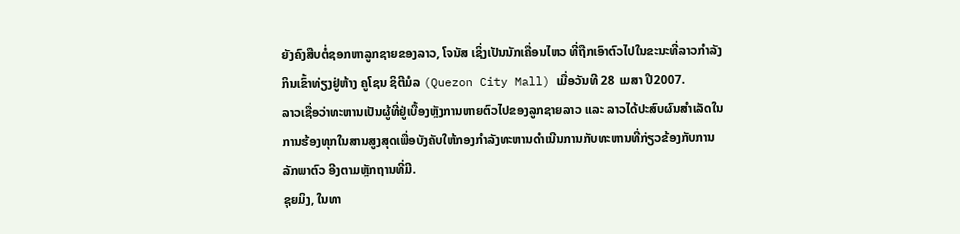ຍັງຄົງສືບຕໍ່ຊອກຫາລູກຊາຍຂອງລາວ, ໂຈນັສ ເຊິ່ງເປັນນັກເຄື່ອນໄຫວ ທີ່ຖືກເອົາຕົວໄປໃນຂະນະທີ່ລາວກຳລັງກິນເຂົ້າທ່ຽງຢູ່ຫ້າງ ຄູໂຊນ ຊິຕີມໍລ (Quezon City Mall) ເມື່ອວັນທີ 28 ເມສາ ປີ2007.
ລາວເຊື່ອວ່າທະຫານເປັນຜູ້ທີ່ຢູ່ເບື້ອງຫຼັງການຫາຍຕົວໄປຂອງລູກຊາຍລາວ ແລະ ລາວໄດ້ປະສົບຜົນສຳເລັດໃນການຮ້ອງທຸກໃນສານສູງສຸດເພື່ອບັງຄັບໃຫ້ກອງກຳລັງທະຫານດຳເນີນການກັບທະຫານທີ່ກ່ຽວຂ້ອງກັບການລັກພາຕົວ ອີງຕາມຫຼັກຖານທີ່ມີ.
ຊຸຍມິງ, ໃນທາ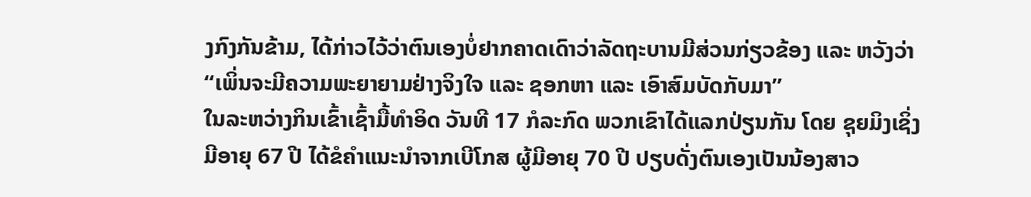ງກົງກັນຂ້າມ, ໄດ້ກ່າວໄວ້ວ່າຕົນເອງບໍ່ຢາກຄາດເດົາວ່າລັດຖະບານມີສ່ວນກ່ຽວຂ້ອງ ແລະ ຫວັງວ່າ “ເພິ່ນຈະມີຄວາມພະຍາຍາມຢ່າງຈິງໃຈ ແລະ ຊອກຫາ ແລະ ເອົາສົມບັດກັບມາ”
ໃນລະຫວ່າງກິນເຂົ້າເຊົ້າມື້ທຳອິດ ວັນທີ 17 ກໍລະກົດ ພວກເຂົາໄດ້ແລກປ່ຽນກັນ ໂດຍ ຊຸຍມິງເຊິ່ງມີອາຍຸ 67 ປີ ໄດ້ຂໍຄຳແນະນຳຈາກເບີໂກສ ຜູ້ມີອາຍຸ 70 ປີ ປຽບດັ່ງຕົນເອງເປັນນ້ອງສາວ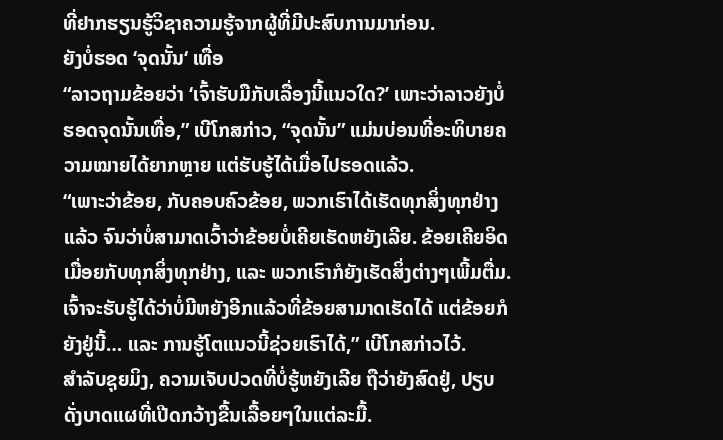ທີ່ຢາກຮຽນຮູ້ວິຊາຄວາມຮູ້ຈາກຜູ້ທີ່ມີປະສົບການມາກ່ອນ.
ຍັງບໍ່ຮອດ ‘ຈຸດນັ້ນ‘ ເທື່ອ
“ລາວຖາມຂ້ອຍວ່າ ‘ເຈົ້າຮັບມືກັບເລື່ອງນີ້ແນວໃດ?’ ເພາະວ່າລາວຍັງບໍ່ຮອດຈຸດນັ້ນເທື່ອ,” ເບີໂກສກ່າວ, “ຈຸດນັ້ນ” ແມ່ນບ່ອນທີ່ອະທິບາຍຄວາມໝາຍໄດ້ຍາກຫຼາຍ ແຕ່ຮັບຮູ້ໄດ້ເມື່ອໄປຮອດແລ້ວ.
“ເພາະວ່າຂ້ອຍ, ກັບຄອບຄົວຂ້ອຍ, ພວກເຮົາໄດ້ເຮັດທຸກສິ່ງທຸກຢ່າງແລ້ວ ຈົນວ່າບໍ່ສາມາດເວົ້າວ່າຂ້ອຍບໍ່ເຄີຍເຮັດຫຍັງເລີຍ. ຂ້ອຍເຄີຍອິດເມື່ອຍກັບທຸກສິ່ງທຸກຢ່າງ, ແລະ ພວກເຮົາກໍຍັງເຮັດສິ່ງຕ່າງໆເພີ້ມຕື່ມ. ເຈົ້າຈະຮັບຮູ້ໄດ້ວ່າບໍ່ມີຫຍັງອີກແລ້ວທີ່ຂ້ອຍສາມາດເຮັດໄດ້ ແຕ່ຂ້ອຍກໍຍັງຢູ່ນີ້… ແລະ ການຮູ້ໂຕແນວນີ້ຊ່ວຍເຮົາໄດ້,” ເບີໂກສກ່າວໄວ້.
ສຳລັບຊຸຍມິງ, ຄວາມເຈັບປວດທີ່ບໍ່ຮູ້ຫຍັງເລີຍ ຖືວ່າຍັງສົດຢູ່, ປຽບດັ່ງບາດແຜທີ່ເປີດກວ້າງຂື້ນເລື້ອຍໆໃນແຕ່ລະມື້.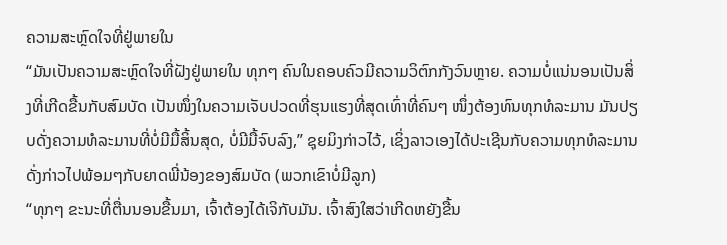ຄວາມສະຫຼົດໃຈທີ່ຢູ່ພາຍໃນ
“ມັນເປັນຄວາມສະຫຼົດໃຈທີ່ຝັງຢູ່ພາຍໃນ ທຸກໆ ຄົນໃນຄອບຄົວມີຄວາມວິຕົກກັງວົນຫຼາຍ. ຄວາມບໍ່ແນ່ນອນເປັນສິ່ງທີ່ເກີດຂື້ນກັບສົມບັດ ເປັນໜຶ່ງໃນຄວາມເຈັບປວດທີ່ຮຸນແຮງທີ່ສຸດເທົ່າທີ່ຄົນໆ ໜຶ່ງຕ້ອງທົນທຸກທໍລະມານ ມັນປຽບດັ່ງຄວາມທໍລະມານທີ່ບໍ່ມີມື້ສິ້ນສຸດ, ບໍ່ມີມື້ຈົບລົງ,” ຊຸຍມິງກ່າວໄວ້, ເຊິ່ງລາວເອງໄດ້ປະເຊີນກັບຄວາມທຸກທໍລະມານດັ່ງກ່າວໄປພ້ອມໆກັບຍາດພີ່ນ້ອງຂອງສົມບັດ (ພວກເຂົາບໍ່ມີລູກ)
“ທຸກໆ ຂະນະທີ່ຕື່ນນອນຂື້ນມາ, ເຈົ້າຕ້ອງໄດ້ເຈິກັບມັນ. ເຈົ້າສົງໃສວ່າເກີດຫຍັງຂື້ນ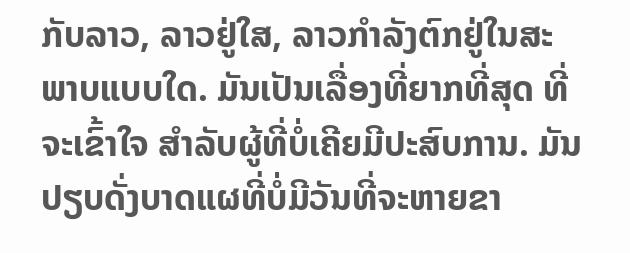ກັບລາວ, ລາວຢູ່ໃສ, ລາວກຳລັງຕົກຢູ່ໃນສະພາບແບບໃດ. ມັນເປັນເລື່ອງທີ່ຍາກທີ່ສຸດ ທີ່ຈະເຂົ້າໃຈ ສຳລັບຜູ້ທີ່ບໍ່ເຄີຍມີປະສົບການ. ມັນປຽບດັ່ງບາດແຜທີ່ບໍ່ມີວັນທີ່ຈະຫາຍຂາ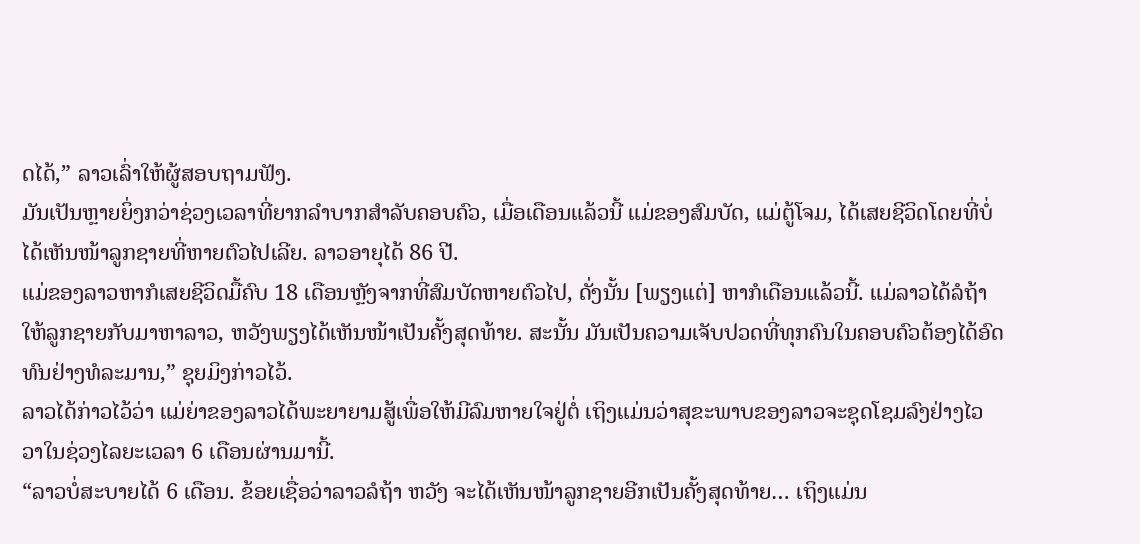ດໄດ້,” ລາວເລົ່າໃຫ້ຜູ້ສອບຖາມຟັງ.
ມັນເປັນຫຼາຍຍິ່ງກວ່າຊ່ວງເວລາທີ່ຍາກລຳບາກສຳລັບຄອບຄົວ, ເມື່ອເດືອນແລ້ວນີ້ ແມ່ຂອງສົມບັດ, ແມ່ຕູ້ໂຈມ, ໄດ້ເສຍຊີວິດໂດຍທີ່ບໍ່ໄດ້ເຫັນໜ້າລູກຊາຍທີ່ຫາຍຕົວໄປເລີຍ. ລາວອາຍຸໄດ້ 86 ປີ.
ແມ່ຂອງລາວຫາກໍເສຍຊີວິດມື້ຄົບ 18 ເດືອນຫຼັງຈາກທີ່ສົມບັດຫາຍຕົວໄປ, ດັ່ງນັ້ນ [ພຽງແຕ່] ຫາກໍເດືອນແລ້ວນີ້. ແມ່ລາວໄດ້ລໍຖ້າໃຫ້ລູກຊາຍກັບມາຫາລາວ, ຫວັງພຽງໄດ້ເຫັນໜ້າເປັນຄັ້ງສຸດທ້າຍ. ສະນັ້ນ ມັນເປັນຄວາມເຈັບປວດທີ່ທຸກຄົນໃນຄອບຄົວຕ້ອງໄດ້ອົດທົນຢ່າງທໍລະມານ,” ຊຸຍມິງກ່າວໄວ້.
ລາວໄດ້ກ່າວໄວ້ວ່າ ແມ່ຍ່າຂອງລາວໄດ້ພະຍາຍາມສູ້ເພື່ອໃຫ້ມີລົມຫາຍໃຈຢູ່ຕໍ່ ເຖິງແມ່ນວ່າສຸຂະພາບຂອງລາວຈະຊຸດໂຊມລົງຢ່າງໄວວາໃນຊ່ວງໄລຍະເວລາ 6 ເດືອນຜ່ານມານີ້.
“ລາວບໍ່ສະບາຍໄດ້ 6 ເດືອນ. ຂ້ອຍເຊື່ອວ່າລາວລໍຖ້າ ຫວັງ ຈະໄດ້ເຫັນໜ້າລູກຊາຍອີກເປັນຄັ້ງສຸດທ້າຍ… ເຖິງແມ່ນ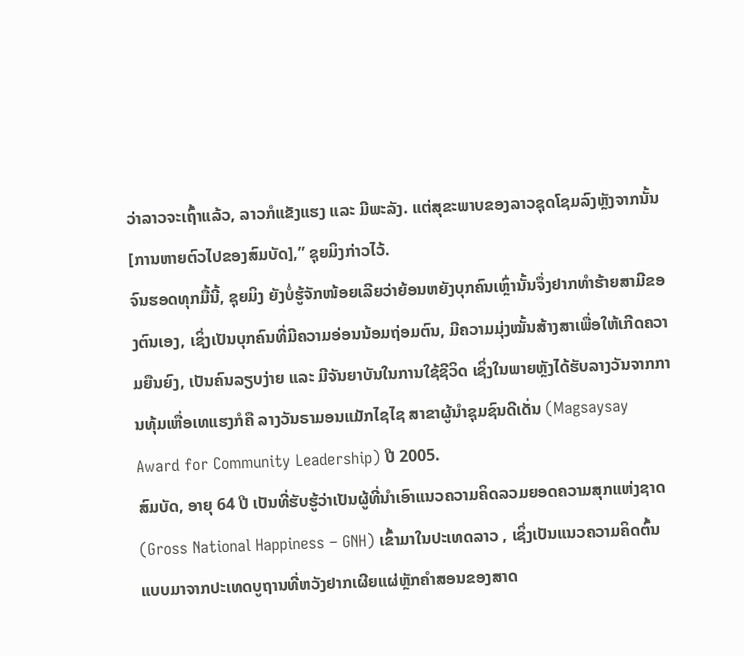ວ່າລາວຈະເຖົ້າແລ້ວ, ລາວກໍແຂັງແຮງ ແລະ ມີພະລັງ. ແຕ່ສຸຂະພາບຂອງລາວຊຸດໂຊມລົງຫຼັງຈາກນັ້ນ [ການຫາຍຕົວໄປຂອງສົມບັດ],” ຊຸຍມິງກ່າວໄວ້.
ຈົນຮອດທຸກມື້ນີ້, ຊຸຍມິງ ຍັງບໍ່ຮູ້ຈັກໜ້ອຍເລີຍວ່າຍ້ອນຫຍັງບຸກຄົນເຫຼົ່ານັ້ນຈຶ່ງຢາກທຳຮ້າຍສາມີຂອງຕົນເອງ, ເຊິ່ງເປັນບຸກຄົນທີ່ມີຄວາມອ່ອນນ້ອມຖ່ອມຕົນ, ມີຄວາມມຸ່ງໝັ້ນສ້າງສາເພື່ອໃຫ້ເກີດຄວາມຍືນຍົງ, ເປັນຄົນລຽບງ່າຍ ແລະ ມີຈັນຍາບັນໃນການໃຊ້ຊີວິດ ເຊິ່ງໃນພາຍຫຼັງໄດ້ຮັບລາງວັນຈາກການທຸ້ມເຫື່ອເທແຮງກໍຄື ລາງວັນຣາມອນແມັກໄຊໄຊ ສາຂາຜູ້ນຳຊຸມຊົນດີເດັ່ນ (Magsaysay Award for Community Leadership) ປີ 2005.
ສົມບັດ, ອາຍຸ 64 ປີ ເປັນທີ່ຮັບຮູ້ວ່າເປັນຜູ້ທີ່ນຳເອົາແນວຄວາມຄິດລວມຍອດຄວາມສຸກແຫ່ງຊາດ (Gross National Happiness – GNH) ເຂົ້າມາໃນປະເທດລາວ , ເຊິ່ງເປັນແນວຄວາມຄິດຕົ້ນແບບມາຈາກປະເທດບູຖານທີ່ຫວັງຢາກເຜີຍແຜ່ຫຼັກຄຳສອນຂອງສາດ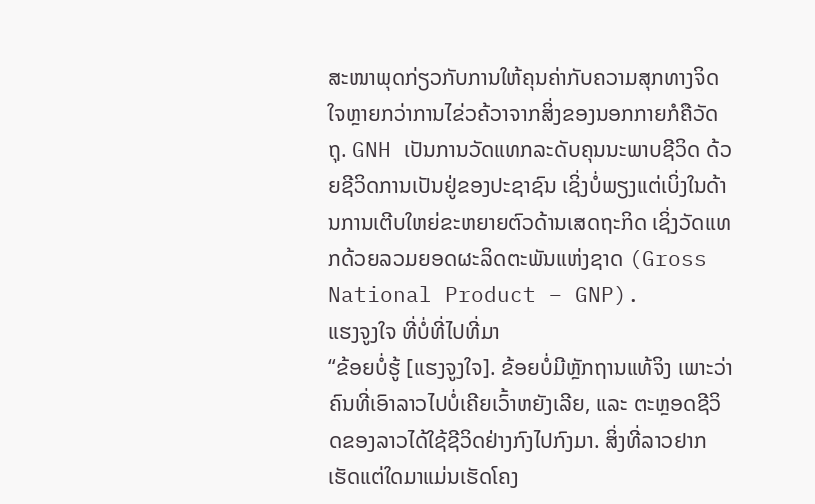ສະໜາພຸດກ່ຽວກັບການໃຫ້ຄຸນຄ່າກັບຄວາມສຸກທາງຈິດໃຈຫຼາຍກວ່າການໄຂ່ວຄ້ວາຈາກສິ່ງຂອງນອກກາຍກໍຄືວັດຖຸ. GNH ເປັນການວັດແທກລະດັບຄຸນນະພາບຊີວິດ ດ້ວຍຊີວິດການເປັນຢູ່ຂອງປະຊາຊົນ ເຊິ່ງບໍ່ພຽງແຕ່ເບິ່ງໃນດ້ານການເຕີບໃຫຍ່ຂະຫຍາຍຕົວດ້ານເສດຖະກິດ ເຊິ່ງວັດແທກດ້ວຍລວມຍອດຜະລິດຕະພັນແຫ່ງຊາດ (Gross National Product – GNP).
ແຮງຈູງໃຈ ທີ່ບໍ່ທີ່ໄປທີ່ມາ
“ຂ້ອຍບໍ່ຮູ້ [ແຮງຈູງໃຈ]. ຂ້ອຍບໍ່ມີຫຼັກຖານແທ້ຈິງ ເພາະວ່າຄົນທີ່ເອົາລາວໄປບໍ່ເຄີຍເວົ້າຫຍັງເລີຍ, ແລະ ຕະຫຼອດຊີວິດຂອງລາວໄດ້ໃຊ້ຊີວິດຢ່າງກົງໄປກົງມາ. ສິ່ງທີ່ລາວຢາກເຮັດແຕ່ໃດມາແມ່ນເຮັດໂຄງ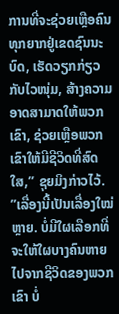ການທີ່ຈະຊ່ວຍເຫຼືອຄົນທຸກຍາກຢູ່ເຂດຊົນນະບົດ, ເຮັດວຽກກ່ຽວກັບໄວໜຸ່ມ, ສ້າງຄວາມອາດສາມາດໃຫ້ພວກເຂົາ, ຊ່ວຍເຫຼືອພວກເຂົາໃຫ້ມີຊີວິດທີ່ສົດໃສ,” ຊຸຍມິງກ່າວໄວ້.
”ເລື່ອງນີ້ເປັນເລື່ອງໃໝ່ຫຼາຍ. ບໍ່ມີໃຜເລືອກທີ່ຈະໃຫ້ໃຜບາງຄົນຫາຍໄປຈາກຊີວິດຂອງພວກເຂົາ ບໍ່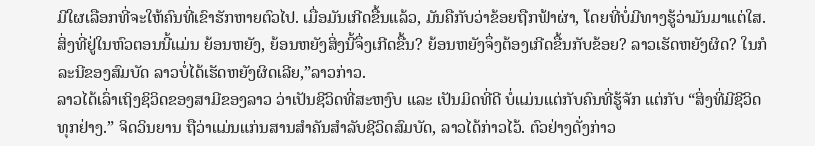ມີໃຜເລືອກທີ່ຈະໃຫ້ຄົນທີ່ເຂົາຮັກຫາຍຕົວໄປ. ເມື່ອມັນເກີດຂື້ນແລ້ວ, ມັນຄືກັບວ່າຂ້ອຍຖືກຟ້າຜ່າ, ໂດຍທີ່ບໍ່ມີທາງຮູ້ວ່າມັນມາແຕ່ໃສ. ສິ່ງທີ່ຢູ່ໃນຫົວຕອນນີ້ແມ່ນ ຍ້ອນຫຍັງ, ຍ້ອນຫຍັງສິ່ງນີ້ຈຶ່ງເກີດຂື້ນ? ຍ້ອນຫຍັງຈຶ່ງຕ້ອງເກີດຂື້ນກັບຂ້ອຍ? ລາວເຮັດຫຍັງຜິດ? ໃນກໍລະນີຂອງສົມບັດ ລາວບໍ່ໄດ້ເຮັດຫຍັງຜິດເລີຍ,”ລາວກ່າວ.
ລາວໄດ້ເລົ່າເຖິງຊິວິດຂອງສາມີຂອງລາວ ວ່າເປັນຊີວິດທີ່ສະຫງົບ ແລະ ເປັນມິດທີ່ດີ ບໍ່ແມ່ນແຕ່ກັບຄົນທີ່ຮູ້ຈັກ ແຕ່ກັບ “ສິ່ງທີ່ມີຊີວິດທຸກຢ່າງ.” ຈິດວິນຍານ ຖືວ່າແມ່ນແກ່ນສານສຳຄັນສຳລັບຊີວິດສົມບັດ, ລາວໄດ້ກ່າວໄວ້. ຕົວຢ່າງດັ່ງກ່າວ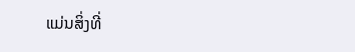ແມ່ນສິ່ງທີ່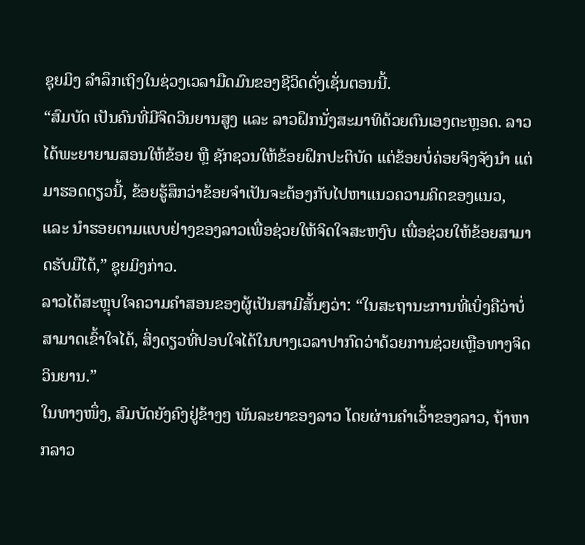ຊຸຍມິງ ລຳລຶກເຖິງໃນຊ່ວງເວລາມືດມົນຂອງຊີວິດດັ່ງເຊັ່ນຕອນນີ້.
“ສົມບັດ ເປັນຄົນທີ່ມີຈິດວິນຍານສູງ ແລະ ລາວຝຶກນັ່ງສະມາທິດ້ວຍຕົນເອງຕະຫຼອດ. ລາວໄດ້ພະຍາຍາມສອນໃຫ້ຂ້ອຍ ຫຼື ຊັກຊວນໃຫ້ຂ້ອຍຝຶກປະຕິບັດ ແຕ່ຂ້ອຍບໍ່ຄ່ອຍຈິງຈັງນຳ ແຕ່ມາຮອດດຽວນີ້, ຂ້ອຍຮູ້ສຶກວ່າຂ້ອຍຈຳເປັນຈະຕ້ອງກັບໄປຫາແນວຄວາມຄິດຂອງແນວ, ແລະ ນຳຮອຍຕາມແບບຢ່າງຂອງລາວເພື່ອຊ່ວຍໃຫ້ຈິດໃຈສະຫງົບ ເພື່ອຊ່ວຍໃຫ້ຂ້ອຍສາມາດຮັບມືໄດ້,” ຊຸຍມິງກ່າວ.
ລາວໄດ້ສະຫຼຸບໃຈຄວາມຄຳສອນຂອງຜູ້ເປັນສາມີສັ້ນໆວ່າ: “ໃນສະຖານະການທີ່ເບິ່ງຄືວ່າບໍ່ສາມາດເຂົ້າໃຈໄດ້, ສິ່ງດຽວທີ່ປອບໃຈໄດ້ໃນບາງເວລາປາກົດວ່າດ້ວຍການຊ່ວຍເຫຼືອທາງຈິດວິນຍານ.”
ໃນທາງໜຶ່ງ, ສົມບັດຍັງຄົງຢູ່ຂ້າງໆ ພັນລະຍາຂອງລາວ ໂດຍຜ່ານຄຳເວົ້າຂອງລາວ, ຖ້າຫາກລາວ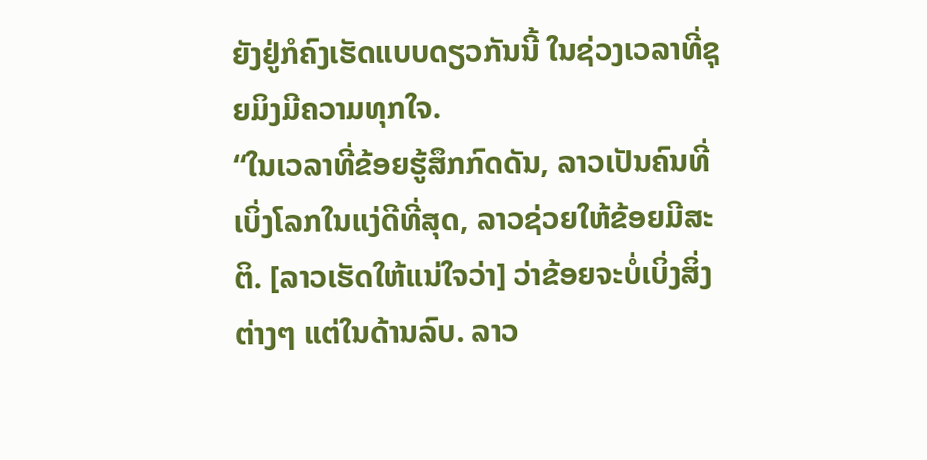ຍັງຢູ່ກໍຄົງເຮັດແບບດຽວກັນນີ້ ໃນຊ່ວງເວລາທີ່ຊຸຍມິງມີຄວາມທຸກໃຈ.
“ໃນເວລາທີ່ຂ້ອຍຮູ້ສຶກກົດດັນ, ລາວເປັນຄົນທີ່ເບິ່ງໂລກໃນແງ່ດີທີ່ສຸດ, ລາວຊ່ວຍໃຫ້ຂ້ອຍມີສະຕິ. [ລາວເຮັດໃຫ້ແນ່ໃຈວ່າ] ວ່າຂ້ອຍຈະບໍ່ເບິ່ງສິ່ງຕ່າງໆ ແຕ່ໃນດ້ານລົບ. ລາວ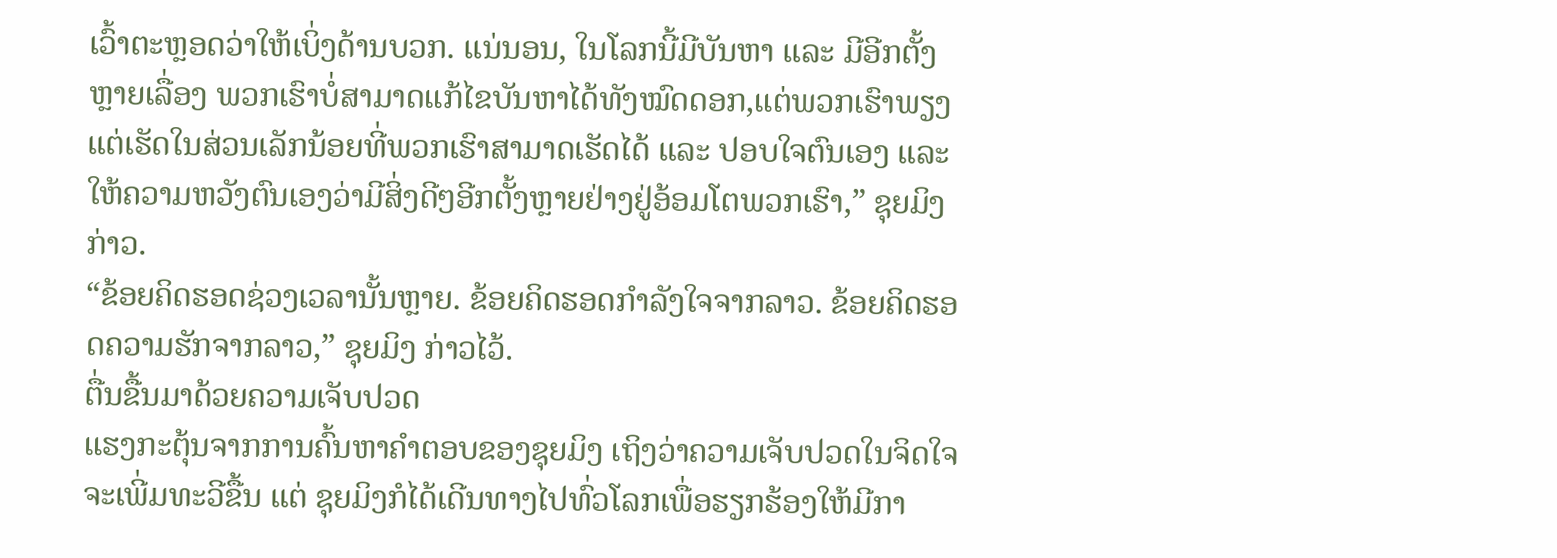ເວົ້າຕະຫຼອດວ່າໃຫ້ເບິ່ງດ້ານບວກ. ແນ່ນອນ, ໃນໂລກນີ້ມີບັນຫາ ແລະ ມີອີກຕັ້ງຫຼາຍເລື່ອງ ພວກເຮົາບໍ່ສາມາດແກ້ໄຂບັນຫາໄດ້ທັງໝົດດອກ,ແຕ່ພວກເຮົາພຽງແຕ່ເຮັດໃນສ່ວນເລັກນ້ອຍທີ່ພວກເຮົາສາມາດເຮັດໄດ້ ແລະ ປອບໃຈຕົນເອງ ແລະ ໃຫ້ຄວາມຫວັງຕົນເອງວ່າມີສິ່ງດີໆອີກຕັ້ງຫຼາຍຢ່າງຢູ່ອ້ອມໂຕພວກເຮົາ,” ຊຸຍມິງກ່າວ.
“ຂ້ອຍຄິດຮອດຊ່ວງເວລານັ້ນຫຼາຍ. ຂ້ອຍຄິດຮອດກຳລັງໃຈຈາກລາວ. ຂ້ອຍຄິດຮອດຄວາມຮັກຈາກລາວ,” ຊຸຍມິງ ກ່າວໄວ້.
ຕື່ນຂື້ນມາດ້ວຍຄວາມເຈັບປວດ
ແຮງກະຕຸ້ນຈາກການຄົ້ນຫາຄຳຕອບຂອງຊຸຍມິງ ເຖິງວ່າຄວາມເຈັບປວດໃນຈິດໃຈຈະເພີ່ມທະວີຂື້ນ ແຕ່ ຊຸຍມິງກໍໄດ້ເດີນທາງໄປທົ່ວໂລກເພື່ອຮຽກຮ້ອງໃຫ້ມີກາ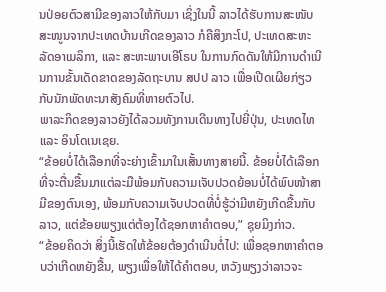ນປ່ອຍຕົວສາມີຂອງລາວໃຫ້ກັບມາ ເຊິ່ງໃນນີ້ ລາວໄດ້ຮັບການສະໜັບສະໜູນຈາກປະເທດບ້ານເກີດຂອງລາວ ກໍຄືສິງກະໂປ, ປະເທດສະຫະລັດອາເມລິກາ, ແລະ ສະຫະພາບເອີໂຣບ ໃນການກົດດັນໃຫ້ມີການດຳເນີນການຂັ້ນເດັດຂາດຂອງລັດຖະບານ ສປປ ລາວ ເພື່ອເປີດເຜີຍກ່ຽວກັບນັກພັດທະນາສັງຄົມທີ່ຫາຍຕົວໄປ.
ພາລະກິດຂອງລາວຍັງໄດ້ລວມທັງການເດີນທາງໄປຍີ່ປຸ່ນ, ປະເທດໄທ ແລະ ອິນໂດເນເຊຍ.
“ຂ້ອຍບໍ່ໄດ້ເລືອກທີ່ຈະຍ່າງເຂົ້າມາໃນເສັ້ນທາງສາຍນີ້. ຂ້ອຍບໍ່ໄດ້ເລືອກທີ່ຈະຕື່ນຂື້ນມາແຕ່ລະມືພ້ອມກັບຄວາມເຈັບປວດຍ້ອນບໍ່ໄດ້ພົບໜ້າສາມີຂອງຕົນເອງ, ພ້ອມກັບຄວາມເຈັບປວດທີ່ບໍ່ຮູ້ວ່າມີຫຍັງເກີດຂື້ນກັບລາວ, ແຕ່ຂ້ອຍພຽງແຕ່ຕ້ອງໄດ້ຊອກຫາຄຳຕອບ,” ຊຸຍມິງກ່າວ.
“ຂ້ອຍຄິດວ່າ ສິ່ງນີ້ເຮັດໃຫ້ຂ້ອຍຕ້ອງດຳເນີນຕໍ່ໄປ: ເພື່ອຊອກຫາຄຳຕອບວ່າເກີດຫຍັງຂື້ນ, ພຽງເພື່ອໃຫ້ໄດ້ຄຳຕອບ, ຫວັງພຽງວ່າລາວຈະ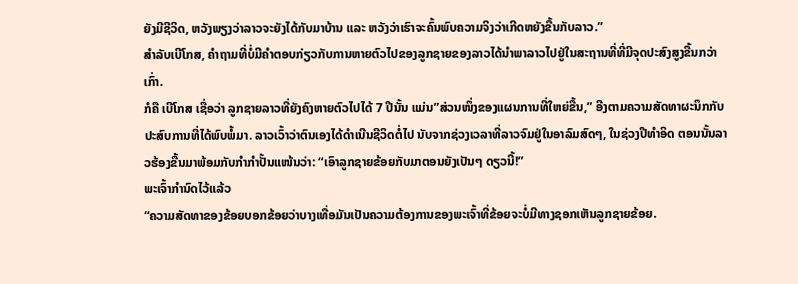ຍັງມີຊີວິດ, ຫວັງພຽງວ່າລາວຈະຍັງໄດ້ກັບມາບ້ານ ແລະ ຫວັງວ່າເຮົາຈະຄົ້ນພົບຄວາມຈິງວ່າເກີດຫຍັງຂື້ນກັບລາວ.”
ສຳລັບເບີໂກສ, ຄຳຖາມທີ່ບໍ່ມີຄຳຕອບກ່ຽວກັບການຫາຍຕົວໄປຂອງລູກຊາຍຂອງລາວໄດ້ນຳພາລາວໄປຢູ່ໃນສະຖານທີ່ທີ່ມີຈຸດປະສົງສູງຂື້ນກວ່າເກົ່າ.
ກໍຄື ເບີໂກສ ເຊື່ອວ່າ ລູກຊາຍລາວທີ່ຍັງຄົງຫາຍຕົວໄປໄດ້ 7 ປີນັ້ນ ແມ່ນ”ສ່ວນໜຶ່ງຂອງແຜນການທີ່ໃຫຍ່ຂື້ນ,” ອີງຕາມຄວາມສັດທາຜະນຶກກັບປະສົບການທີ່ໄດ້ພົບພໍ້ມາ. ລາວເວົ້າວ່າຕົນເອງໄດ້ດຳເນີນຊີວິດຕໍ່ໄປ ນັບຈາກຊ່ວງເວລາທີ່ລາວຈົມຢູ່ໃນອາລົມສົດໆ, ໃນຊ່ວງປີທຳອິດ ຕອນນັ້ນລາວຮ້ອງຂື້ນມາພ້ອມກັບກຳກຳປັ້ນແໜ້ນວ່າ: “ເອົາລູກຊາຍຂ້ອຍກັບມາຕອນຍັງເປັນໆ ດຽວນີ້!”
ພະເຈົ້າກຳນົດໄວ້ແລ້ວ
“ຄວາມສັດທາຂອງຂ້ອຍບອກຂ້ອຍວ່າບາງເທື່ອມັນເປັນຄວາມຕ້ອງການຂອງພະເຈົ້າທີ່ຂ້ອຍຈະບໍ່ມີທາງຊອກເຫັນລູກຊາຍຂ້ອຍ.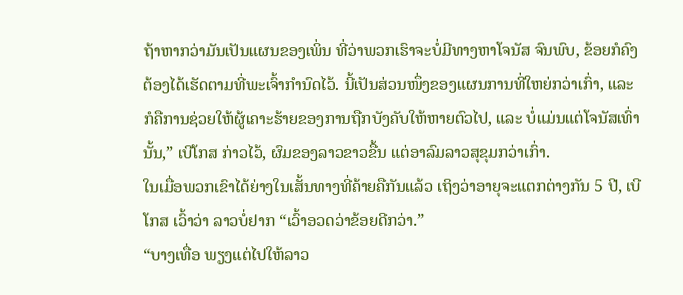ຖ້າຫາກວ່າມັນເປັນແຜນຂອງເພິ່ນ ທີ່ວ່າພວກເຮົາຈະບໍ່ມີທາງຫາໂຈນັສ ຈົນພົບ, ຂ້ອຍກໍຄົງຕ້ອງໄດ້ເຮັດຕາມທີ່ພະເຈົ້າກໍານົດໄວ້. ນີ້ເປັນສ່ວນໜຶ່ງຂອງແຜນການທີ່ໃຫຍ່ກວ່າເກົ່າ, ແລະ ກໍຄືການຊ່ວຍໃຫ້ຜູ້ເຄາະຮ້າຍຂອງການຖືກບັງຄັບໃຫ້ຫາຍຕົວໄປ, ແລະ ບໍ່ແມ່ນແຕ່ໂຈນັສເທົ່ານັ້ນ,” ເບີໂກສ ກ່າວໄວ້, ຜົມຂອງລາວຂາວຂື້ນ ແຕ່ອາລົມລາວສຸຂຸມກວ່າເກົ່າ.
ໃນເມື່ອພວກເຂົາໄດ້ຍ່າງໃນເສັ້ນທາງທີ່ຄ້າຍຄືກັນແລ້ວ ເຖິງວ່າອາຍຸຈະແຕກຕ່າງກັນ 5 ປີ, ເບີໂກສ ເວົ້າວ່າ ລາວບໍ່ຢາກ “ເວົ້າອວດວ່າຂ້ອຍດີກວ່າ.”
“ບາງເທື່ອ ພຽງແຕ່ໄປໃຫ້ລາວ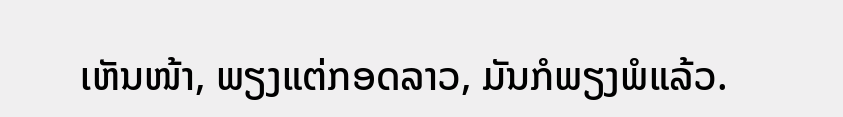ເຫັນໜ້າ, ພຽງແຕ່ກອດລາວ, ມັນກໍພຽງພໍແລ້ວ.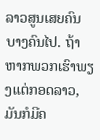ລາວສູນເສຍຄົນບາງຄົນໄປ. ຖ້າຫາກພວກເຮົາພຽງແຕ່ກອດລາວ, ມັນກໍມີຄ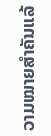ວາມໝາຍສຳຄັນແລ້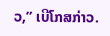ວ,” ເບີໂກສກ່າວ.